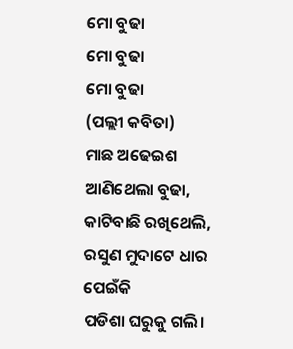ମୋ ବୁଢା
ମୋ ବୁଢା
ମୋ ବୁଢା
(ପଲ୍ଲୀ କବିତା)
ମାଛ ଅଢେଇଶ ଆଣିଥେଲା ବୁଢା,
କାଟିବାଛି ରଖିଥେଲି,
ରସୁଣ ମୁଦାଟେ ଧାର ପେଇଁକି
ପଡିଶା ଘରୁକୁ ଗଲି।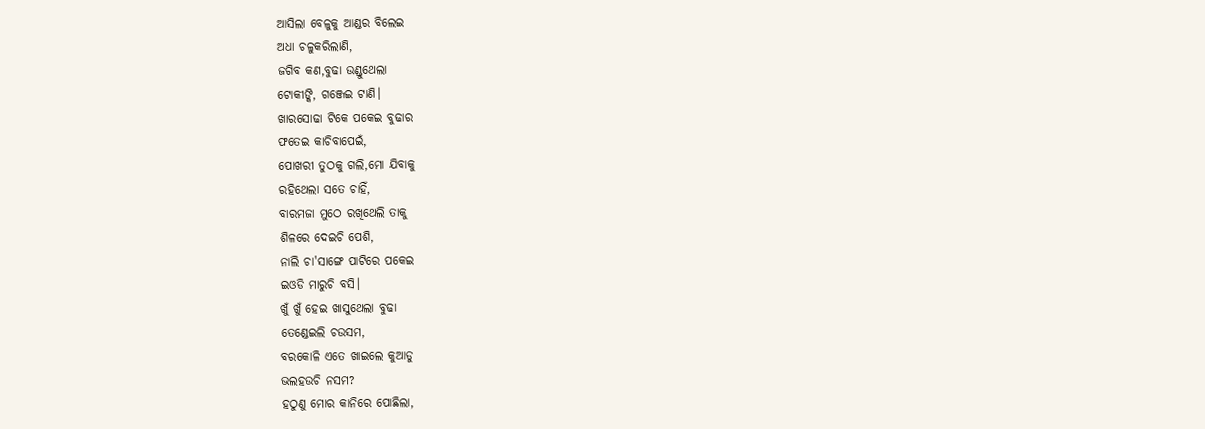ଆସିଲା ବେଳୁକୁ ଆଣ୍ଡର ବିଲେଇ
ଅଧା ଚଳୁକରିଲାଣି,
ଜଗିବ କଣ,ବୁଢା ଉଣ୍ଡୁଥେଲା
ଟୋକୀଙ୍କି, ଗଞ୍ଜେଇ ଟାଣି।
ଖାରସୋଢା ଟିକେ ପକେଇ ବୁଢାର
ଫତେଇ କାଚିବାପେଇଁ,
ପୋଖରୀ ତୁଠକୁ ଗଲି,ମୋ ଯିବାକୁ
ରହିଥେଲା ସତେ ଚାହିଁ,
ବାରମଜା ମୁଠେ ରଖିଥେଲି ତାକୁ
ଶିଳରେ ଦେଇଚି ପେଶି,
ନାଲି ଚା'ସାଙ୍ଗେ ପାଟିରେ ପକେଇ
ଇଓଡି ମାରୁଚି ବସି।
ଖୁଁ ଖୁଁ ହେଇ ଖାସୁଥେଲା ବୁଢା
ତେଣ୍ଡେଇଲି ଚଉସମ,
ବରକୋଳି ଏତେ ଖାଇଲେ କୁଆଡୁ
ଭଲହଉଚି ନସମ?
ହଠୁଣୁ ମୋର କାନିରେ ପୋଛିଲା,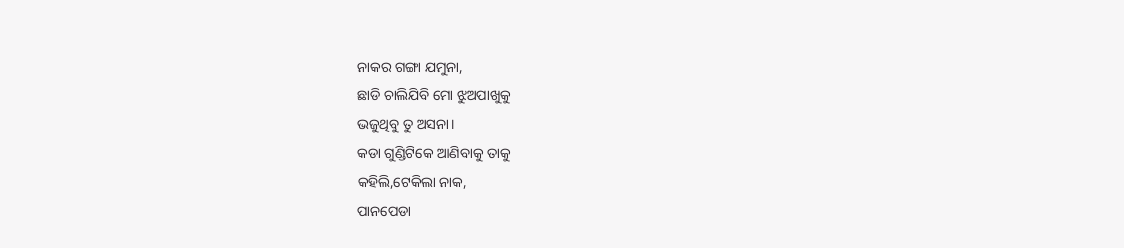ନାକର ଗଙ୍ଗା ଯମୁନା,
ଛାଡି ଚାଲିଯିବି ମୋ ଝୁଅପାଖୁକୁ
ଭଜୁଥିବୁ ତୁ ଅସନା।
କଡା ଗୁଣ୍ଡିଟିକେ ଆଣିବାକୁ ତାକୁ
କହିଲି,ଟେକିଲା ନାକ,
ପାନପେଡା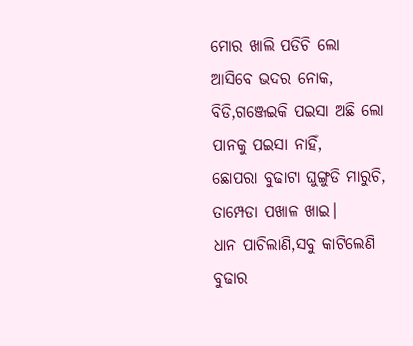ମୋର ଖାଲି ପଡିଚି ଲୋ
ଆସିବେ ଭଦର ନୋକ,
ବିଡି,ଗଞ୍ଜେଇକି ପଇସା ଅଛି ଲୋ
ପାନକୁ ପଇସା ନାହିଁ,
ଛୋପରା ବୁଢାଟା ଘୁଙ୍ଗୁଡି ମାରୁଚି,
ତାମ୍ପେଡା ପଖାଳ ଖାଇ।
ଧାନ ପାଚିଲାଣି,ସବୁ କାଟିଲେଣି
ବୁଢାର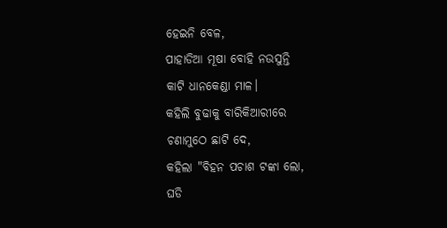ହେଇନି ବେଳ,
ପାହାଡିଆ ମୂଷା ବୋହି ନଉସୁନ୍ତି
କାଟି ଧାନକେଣ୍ଡା ମାଳ।
କହିଲି ବୁଢାକୁ ବାରିକିଆରୀରେ
ଚଣାମୁଠେ ଛାଟି ଦେ,
କହିଲା "ବିହନ ପଚାଶ ଟଙ୍କା ଲୋ,
ଘଡି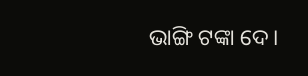ଭାଙ୍ଗି ଟଙ୍କା ଦେ।